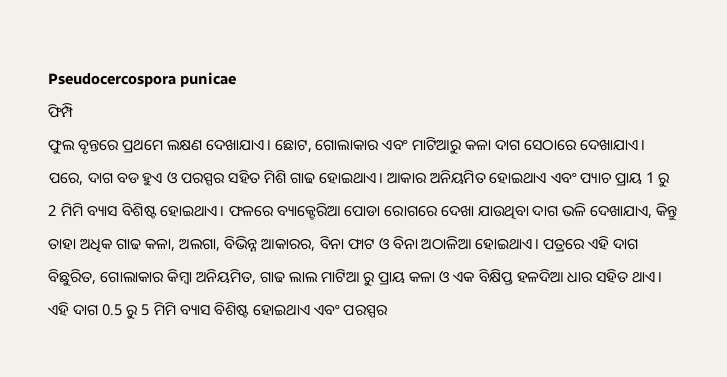Pseudocercospora punicae
ଫିମ୍ପି
ଫୁଲ ବୃନ୍ତରେ ପ୍ରଥମେ ଲକ୍ଷଣ ଦେଖାଯାଏ। ଛୋଟ, ଗୋଲାକାର ଏବଂ ମାଟିଆରୁ କଳା ଦାଗ ସେଠାରେ ଦେଖାଯାଏ। ପରେ, ଦାଗ ବଡ ହୁଏ ଓ ପରସ୍ପର ସହିତ ମିଶି ଗାଢ ହୋଇଥାଏ। ଆକାର ଅନିୟମିତ ହୋଇଥାଏ ଏବଂ ପ୍ୟାଚ ପ୍ରାୟ 1 ରୁ 2 ମିମି ବ୍ୟାସ ବିଶିଷ୍ଟ ହୋଇଥାଏ। ଫଳରେ ବ୍ୟାକ୍ଟେରିଆ ପୋଡା ରୋଗରେ ଦେଖା ଯାଉଥିବା ଦାଗ ଭଳି ଦେଖାଯାଏ, କିନ୍ତୁ ତାହା ଅଧିକ ଗାଢ କଳା, ଅଲଗା, ବିଭିନ୍ନ ଆକାରର, ବିନା ଫାଟ ଓ ବିନା ଅଠାଳିଆ ହୋଇଥାଏ। ପତ୍ରରେ ଏହି ଦାଗ ବିଛୁରିତ, ଗୋଲାକାର କିମ୍ବା ଅନିୟମିତ, ଗାଢ ଲାଲ ମାଟିଆ ରୁ ପ୍ରାୟ କଳା ଓ ଏକ ବିକ୍ଷିପ୍ତ ହଳଦିଆ ଧାର ସହିତ ଥାଏ। ଏହି ଦାଗ 0.5 ରୁ 5 ମିମି ବ୍ୟାସ ବିଶିଷ୍ଟ ହୋଇଥାଏ ଏବଂ ପରସ୍ପର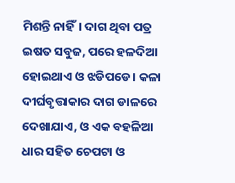ମିଶନ୍ତି ନାହିଁ। ଦାଗ ଥିବା ପତ୍ର ଇଷତ ସବୁଜ, ପରେ ହଳଦିଆ ହୋଇଥାଏ ଓ ଝଡିପଡେ। କଳା ଦୀର୍ଘବୃତ୍ତାକାର ଦାଗ ଡାଳରେ ଦେଖାଯାଏ, ଓ ଏକ ବହଳିଆ ଧାର ସହିତ ଚେପଟା ଓ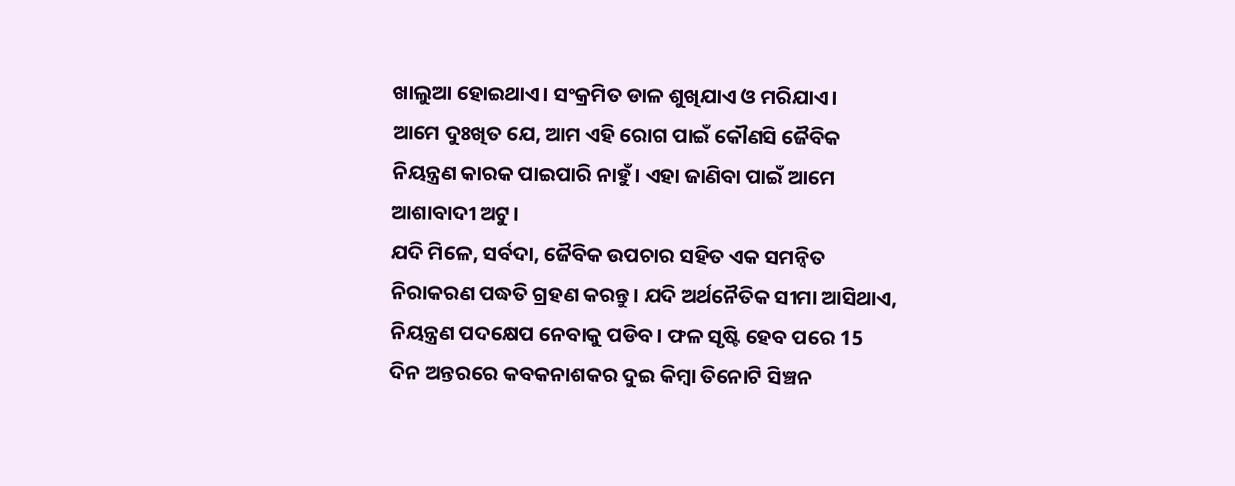ଖାଲୁଆ ହୋଇଥାଏ। ସଂକ୍ରମିତ ଡାଳ ଶୁଖିଯାଏ ଓ ମରିଯାଏ।
ଆମେ ଦୁଃଖିତ ଯେ, ଆମ ଏହି ରୋଗ ପାଇଁ କୌଣସି ଜୈବିକ ନିୟନ୍ତ୍ରଣ କାରକ ପାଇପାରି ନାହୁଁ। ଏହା ଜାଣିବା ପାଇଁ ଆମେ ଆଶାବାଦୀ ଅଟୁ।
ଯଦି ମିଳେ, ସର୍ବଦା, ଜୈବିକ ଉପଚାର ସହିତ ଏକ ସମନ୍ଵିତ ନିରାକରଣ ପଦ୍ଧତି ଗ୍ରହଣ କରନ୍ତୁ। ଯଦି ଅର୍ଥନୈତିକ ସୀମା ଆସିଥାଏ, ନିୟନ୍ତ୍ରଣ ପଦକ୍ଷେପ ନେବାକୁ ପଡିବ। ଫଳ ସୃଷ୍ଟି ହେବ ପରେ 15 ଦିନ ଅନ୍ତରରେ କବକନାଶକର ଦୁଇ କିମ୍ବା ତିନୋଟି ସିଞ୍ଚନ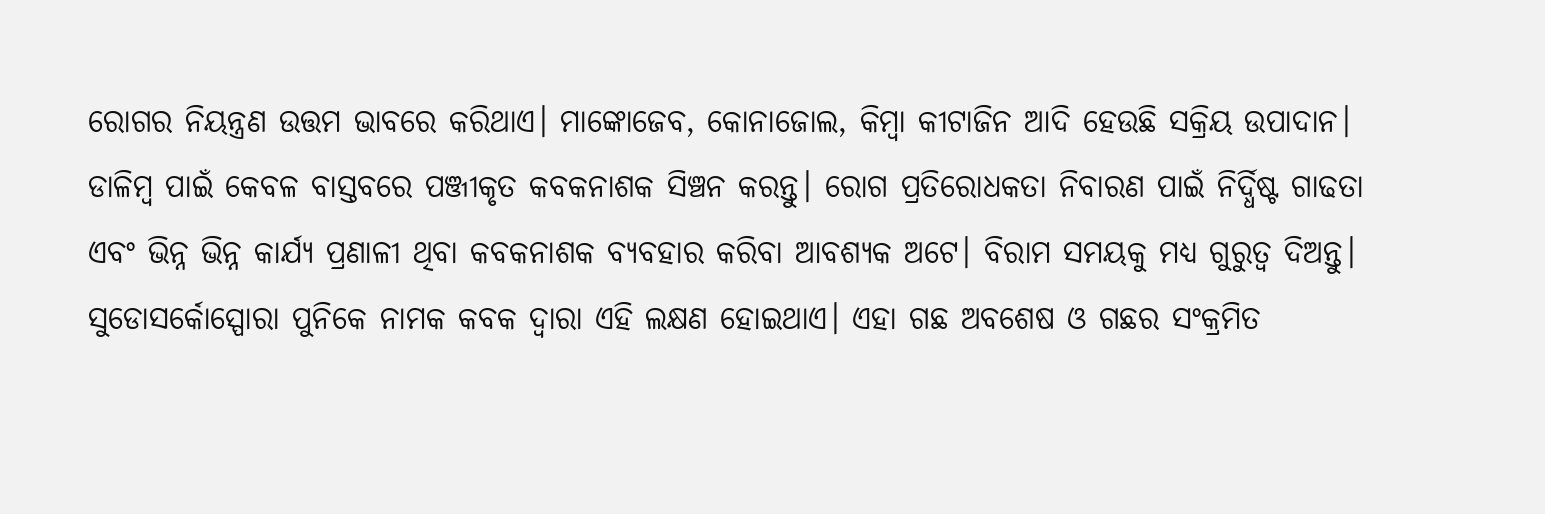ରୋଗର ନିୟନ୍ତ୍ରଣ ଉତ୍ତମ ଭାବରେ କରିଥାଏ। ମାଙ୍କୋଜେବ, କୋନାଜୋଲ, କିମ୍ବା କୀଟାଜିନ ଆଦି ହେଉଛି ସକ୍ରିୟ ଉପାଦାନ। ଡାଳିମ୍ବ ପାଇଁ କେବଳ ବାସ୍ତବରେ ପଞ୍ଜୀକୃତ କବକନାଶକ ସିଞ୍ଚନ କରନ୍ତୁ। ରୋଗ ପ୍ରତିରୋଧକତା ନିବାରଣ ପାଇଁ ନିର୍ଦ୍ଧିଷ୍ଟ ଗାଢତା ଏବଂ ଭିନ୍ନ ଭିନ୍ନ କାର୍ଯ୍ୟ ପ୍ରଣାଳୀ ଥିବା କବକନାଶକ ବ୍ୟବହାର କରିବା ଆବଶ୍ୟକ ଅଟେ। ବିରାମ ସମୟକୁ ମଧ୍ୟ ଗୁରୁତ୍ଵ ଦିଅନ୍ତୁ।
ସୁଡୋସର୍କୋସ୍ପୋରା ପୁନିକେ ନାମକ କବକ ଦ୍ଵାରା ଏହି ଲକ୍ଷଣ ହୋଇଥାଏ। ଏହା ଗଛ ଅବଶେଷ ଓ ଗଛର ସଂକ୍ରମିତ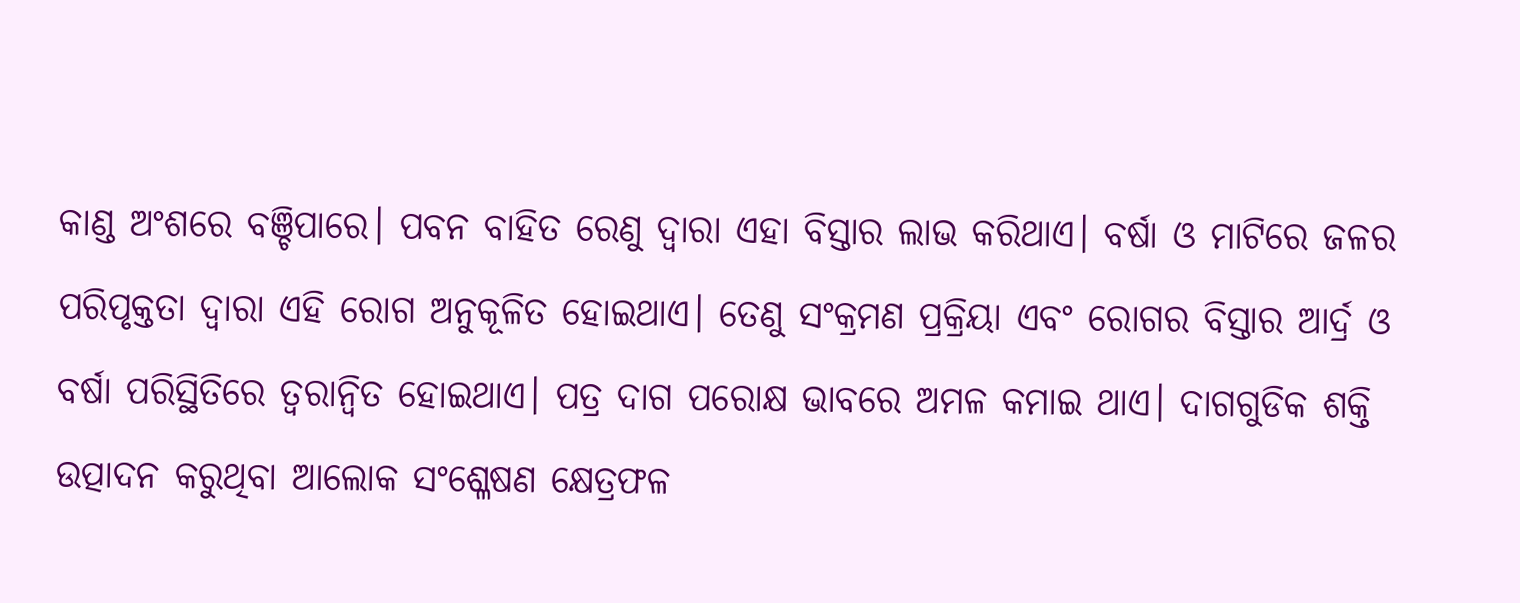କାଣ୍ଡ ଅଂଶରେ ବଞ୍ଚିପାରେ। ପବନ ବାହିତ ରେଣୁ ଦ୍ଵାରା ଏହା ବିସ୍ତାର ଲାଭ କରିଥାଏ। ବର୍ଷା ଓ ମାଟିରେ ଜଳର ପରିପୃକ୍ତତା ଦ୍ଵାରା ଏହି ରୋଗ ଅନୁକୂଳିତ ହୋଇଥାଏ। ତେଣୁ ସଂକ୍ରମଣ ପ୍ରକ୍ରିୟା ଏବଂ ରୋଗର ବିସ୍ତାର ଆର୍ଦ୍ର ଓ ବର୍ଷା ପରିସ୍ଥିତିରେ ତ୍ୱରାନ୍ୱିତ ହୋଇଥାଏ। ପତ୍ର ଦାଗ ପରୋକ୍ଷ ଭାବରେ ଅମଳ କମାଇ ଥାଏ। ଦାଗଗୁଡିକ ଶକ୍ତି ଉତ୍ପାଦନ କରୁଥିବା ଆଲୋକ ସଂଶ୍ଳେଷଣ କ୍ଷେତ୍ରଫଳ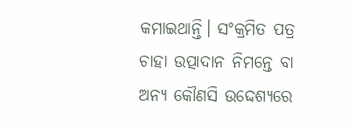କମାଇଥାନ୍ତି। ସଂକ୍ରମିତ ପତ୍ର ଚାହା ଉତ୍ପାଦାନ ନିମନ୍ତେ ବା ଅନ୍ୟ କୌଣସି ଉଦ୍ଦେଶ୍ୟରେ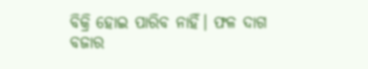ବିକ୍ରି ହୋଇ ପାରିବ ନାହିଁ। ଫଳ ଦାଗ ବଜାର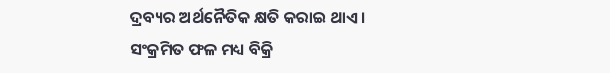ଦ୍ରବ୍ୟର ଅର୍ଥନୈତିକ କ୍ଷତି କରାଇ ଥାଏ। ସଂକ୍ରମିତ ଫଳ ମଧ୍ୟ ବିକ୍ରି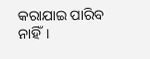କରାଯାଇ ପାରିବ ନାହିଁ।